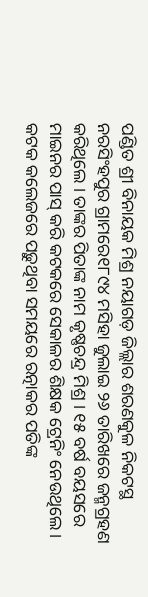ପଣ୍ଡିତ ଶ୍ରୀ ବିନାୟକ ମିଶ୍ର ନୟାଗଡ଼ ଜିଲ୍ଲାର ଶରଣକୁଳ ନିକଟସ୍ଥ ନରସିଂହପୁର ଗ୍ରାମରେ୧୮୯୪ ମସିହା ଜୁଲାଇ ୨୬ ତାରିଖରେ ଜନ୍ମଗ୍ରହଣ କରିଥିଲେ । ତାଙ୍କର ପିତାଙ୍କ ନାମ କୃଷ୍ଣଚନ୍ଦ୍ର ମିଶ୍ର । ୧୫ ବର୍ଷ ବୟସରେ ମାଇନର ପାସ୍ କରି କଟକରେ ସେକାଳର ଶିକ୍ଷକ ଟ୍ରେନିଂ ନେଉଥିଲେ । କଟକ କଲେଜରେ ପଢ଼ୁଥିବା ସମୟରେ ରତ୍ନାକର ପତିଙ୍କ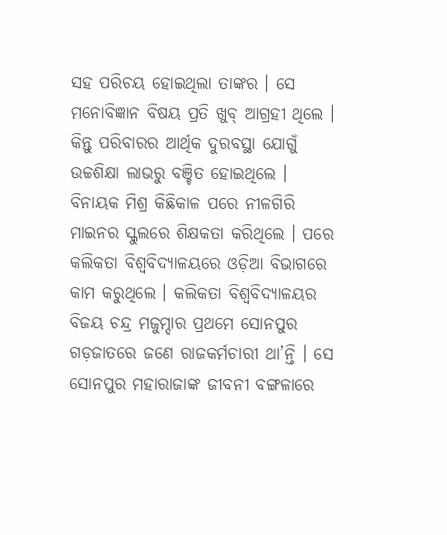ସହ ପରିଚୟ ହୋଇଥିଲା ତାଙ୍କର । ସେ ମନୋବିଜ୍ଞାନ ବିଷୟ ପ୍ରତି ଖୁବ୍ ଆଗ୍ରହୀ ଥିଲେ । କିନ୍ତୁ ପରିବାରର ଆର୍ଥିକ ଦୁରବସ୍ଥା ଯୋଗୁଁ ଉଚ୍ଚଶିକ୍ଷା ଲାଭରୁ ବଞ୍ଚିତ ହୋଇଥିଲେ ।
ବିନାୟକ ମିଶ୍ର କିଛିକାଳ ପରେ ନୀଳଗିରି ମାଇନର ସ୍କୁଲରେ ଶିକ୍ଷକତା କରିଥିଲେ । ପରେ କଲିକତା ବିଶ୍ୱବିଦ୍ୟାଳୟରେ ଓଡ଼ିଆ ବିଭାଗରେ କାମ କରୁଥିଲେ । କଲିକତା ବିଶ୍ଵବିଦ୍ୟାଳୟର ବିଜୟ ଚନ୍ଦ୍ର ମଜୁମ୍ଦାର ପ୍ରଥମେ ସୋନପୁର ଗଡ଼ଜାତରେ ଜଣେ ରାଜକର୍ମଚାରୀ ଥା’ନ୍ତି । ସେ ସୋନପୁର ମହାରାଜାଙ୍କ ଜୀବନୀ ବଙ୍ଗଳାରେ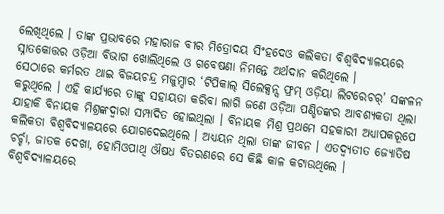ଲେଖିଥିଲେ । ତାଙ୍କ ପ୍ରଭାବରେ ମହାରାଜ ବୀର ମିତ୍ରୋଦୟ ସିଂହଦେଓ କଲିକତା ବିଶ୍ଵବିଦ୍ୟାଳୟରେ ସ୍ନାତକୋତ୍ତର ଓଡ଼ିଆ ବିଭାଗ ଖୋଲିଥିଲେ ଓ ଗବେଷଣା ନିମନ୍ତେ ଅର୍ଥଦାନ କରିଥିଲେ ।
ସେଠାରେ କର୍ମରତ ଥାଇ ବିଜୟଚନ୍ଦ୍ର ମଜୁମ୍ଦାର ‘ଟିପିକାଲ୍ ସିଲେକ୍ସନ୍ସ ଫ୍ରମ୍ ଓଡ଼ିୟା ଲିଟରେଚର୍’ ସଙ୍କଳନ କରୁଥିଲେ । ଏହି କାର୍ଯ୍ୟରେ ତାଙ୍କୁ ସହାୟତା କରିବା ଲାଗି ଜଣେ ଓଡ଼ିଆ ପଣ୍ଡିତଙ୍କର ଆବଶ୍ୟକତା ଥିଲା ଯାହାକି ବିନାୟକ ମିଶ୍ରଙ୍କଦ୍ଵାରା ସମ୍ପାଦିତ ହୋଇଥିଲା । ବିନାୟକ ମିଶ୍ର ପ୍ରଥମେ ସହକାରୀ ଅଧ୍ୟାପକରୂପେ କଲିକତା ବିଶ୍ୱବିଦ୍ୟାଳୟରେ ଯୋଗଦେଇଥିଲେ । ଅଧ୍ୟୟନ ଥିଲା ତାଙ୍କ ଜୀବନ । ଏତଦ୍ବ୍ୟତୀତ ଜ୍ୟୋତିଷ ଚର୍ଚ୍ଚା, ଜାତକ ଦେଖା, ହୋମିଓପାଥି ଔଷଧ ବିତରଣରେ ସେ କିଛି କାଳ କଟାଉଥିଲେ ।
ବିଶ୍ଵବିଦ୍ୟାଳୟରେ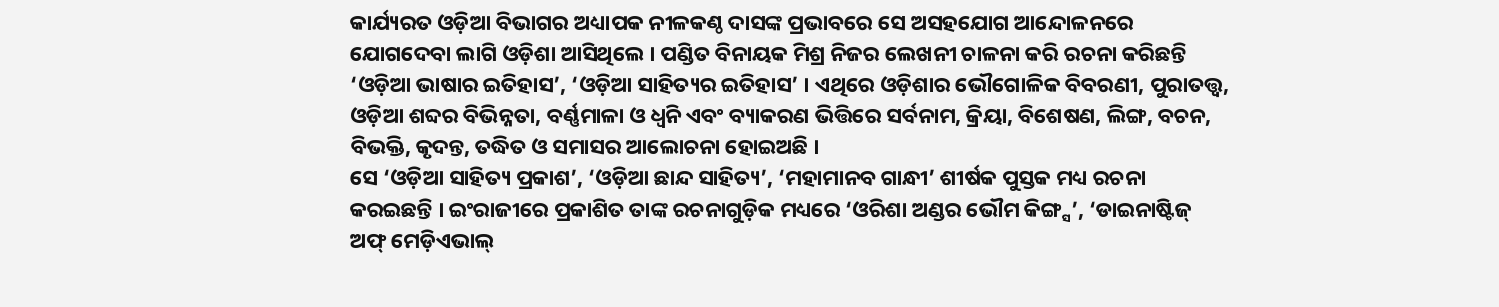କାର୍ଯ୍ୟରତ ଓଡ଼ିଆ ବିଭାଗର ଅଧ୍ୟାପକ ନୀଳକଣ୍ଠ ଦାସଙ୍କ ପ୍ରଭାବରେ ସେ ଅସହଯୋଗ ଆନ୍ଦୋଳନରେ ଯୋଗଦେବା ଲାଗି ଓଡ଼ିଶା ଆସିଥିଲେ । ପଣ୍ଡିତ ବିନାୟକ ମିଶ୍ର ନିଜର ଲେଖନୀ ଚାଳନା କରି ରଚନା କରିଛନ୍ତି ‘ଓଡ଼ିଆ ଭାଷାର ଇତିହାସ’, ‘ଓଡ଼ିଆ ସାହିତ୍ୟର ଇତିହାସ’ । ଏଥିରେ ଓଡ଼ିଶାର ଭୌଗୋଳିକ ବିବରଣୀ, ପୁରାତତ୍ତ୍ଵ, ଓଡ଼ିଆ ଶବ୍ଦର ବିଭିନ୍ନତା, ବର୍ଣ୍ଣମାଳା ଓ ଧ୍ୱନି ଏବଂ ବ୍ୟାକରଣ ଭିତ୍ତିରେ ସର୍ବନାମ, କ୍ରିୟା, ବିଶେଷଣ, ଲିଙ୍ଗ, ବଚନ, ବିଭକ୍ତି, କୃଦନ୍ତ, ତଦ୍ଧିତ ଓ ସମାସର ଆଲୋଚନା ହୋଇଅଛି ।
ସେ ‘ଓଡ଼ିଆ ସାହିତ୍ୟ ପ୍ରକାଶ’, ‘ଓଡ଼ିଆ ଛାନ୍ଦ ସାହିତ୍ୟ’, ‘ମହାମାନବ ଗାନ୍ଧୀ’ ଶୀର୍ଷକ ପୁସ୍ତକ ମଧ୍ୟ ରଚନା କରଇଛନ୍ତି । ଇଂରାଜୀରେ ପ୍ରକାଶିତ ତାଙ୍କ ରଚନାଗୁଡ଼ିକ ମଧ୍ୟରେ ‘ଓରିଶା ଅଣ୍ଡର ଭୌମ କିଙ୍ଗ୍ସ’, ‘ଡାଇନାଷ୍ଟିଜ୍ ଅଫ୍ ମେଡ଼ିଏଭାଲ୍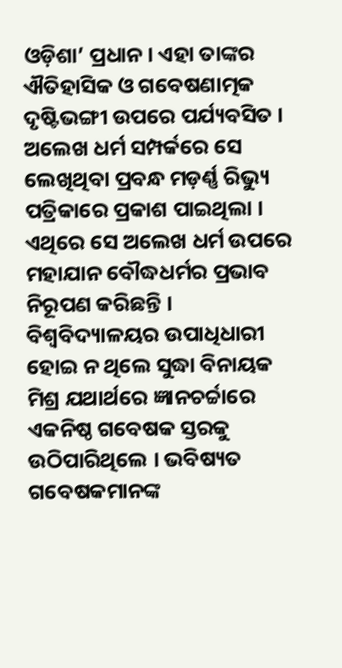ଓଡ଼ିଶା’ ପ୍ରଧାନ । ଏହା ତାଙ୍କର ଐତିହାସିକ ଓ ଗବେଷଣାତ୍ମକ ଦୃଷ୍ଟିଭଙ୍ଗୀ ଉପରେ ପର୍ଯ୍ୟବସିତ । ଅଲେଖ ଧର୍ମ ସମ୍ପର୍କରେ ସେ ଲେଖିଥିବା ପ୍ରବନ୍ଧ ମଡ଼ର୍ଣ୍ଣ ରିଭ୍ୟୁ ପତ୍ରିକାରେ ପ୍ରକାଶ ପାଇଥିଲା । ଏଥିରେ ସେ ଅଲେଖ ଧର୍ମ ଉପରେ ମହାଯାନ ବୌଦ୍ଧଧର୍ମର ପ୍ରଭାବ ନିରୂପଣ କରିଛନ୍ତି । ବିଶ୍ଵବିଦ୍ୟାଳୟର ଉପାଧିଧାରୀ ହୋଇ ନ ଥିଲେ ସୁଦ୍ଧା ବିନାୟକ ମିଶ୍ର ଯଥାର୍ଥରେ ଜ୍ଞାନଚର୍ଚ୍ଚାରେ ଏକନିଷ୍ଠ ଗବେଷକ ସ୍ତରକୁ ଉଠିପାରିଥିଲେ । ଭବିଷ୍ୟତ ଗବେଷକମାନଙ୍କ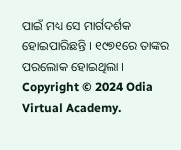ପାଇଁ ମଧ୍ୟ ସେ ମାର୍ଗଦର୍ଶକ ହୋଇପାରିଛନ୍ତି । ୧୯୭୧ରେ ତାଙ୍କର ପରଲୋକ ହୋଇଥିଲା ।
Copyright © 2024 Odia Virtual Academy.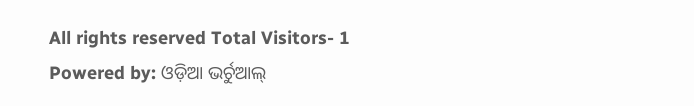All rights reserved Total Visitors- 1
Powered by: ଓଡ଼ିଆ ଭର୍ଚୁଆଲ୍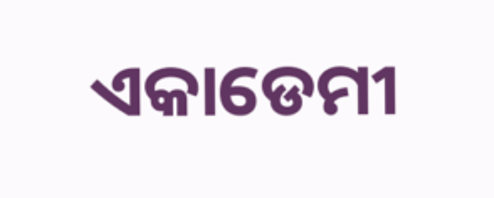ଏକାଡେମୀ